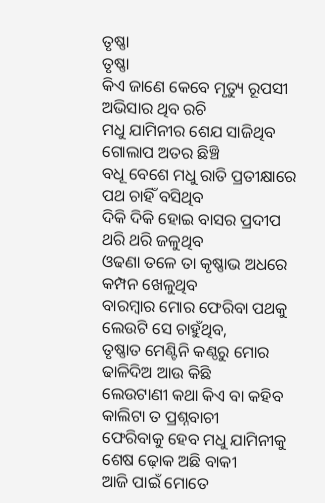ତୃଷ୍ଣା
ତୃଷ୍ଣା
କିଏ ଜାଣେ କେବେ ମୃତ୍ୟୁ ରୂପସୀ
ଅଭିସାର ଥିବ ରଚି
ମଧୁ ଯାମିନୀର ଶେଯ ସାଜିଥିବ
ଗୋଲାପ ଅତର ଛିଞ୍ଚି
ବଧୂ ବେଶେ ମଧୁ ରାତି ପ୍ରତୀକ୍ଷାରେ
ପଥ ଚାହିଁ ବସିଥିବ
ଦିକି ଦିକି ହୋଇ ବାସର ପ୍ରଦୀପ
ଥରି ଥରି ଜଳୁଥିବ
ଓଢଣା ତଳେ ତା କୃଷ୍ଣାଭ ଅଧରେ
କମ୍ପନ ଖେଳୁଥିବ
ବାରମ୍ବାର ମୋର ଫେରିବା ପଥକୁ
ଲେଉଟି ସେ ଚାହୁଁଥିବ,
ତୃଷ୍ଣାତ ମେଣ୍ଟିନି କଣ୍ଠରୁ ମୋର
ଢାଳିଦିଅ ଆଉ କିଛି
ଲେଉଟାଣୀ କଥା କିଏ ବା କହିବ
କାଲିଟା ତ ପ୍ରଶ୍ନବାଚୀ
ଫେରିବାକୁ ହେବ ମଧୁ ଯାମିନୀକୁ
ଶେଷ ଢ଼ୋକ ଅଛି ବାକୀ
ଆଜି ପାଇଁ ମୋତେ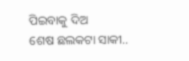ପିଇବାକୁ ଦିଅ
ଶେଷ ଛଲକଟା ସାକୀ..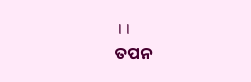।।
ତପନ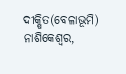ଦୀକ୍ଷିତ(ବେଳାଭୂମି)
ନାଶିକେଶ୍ୱର,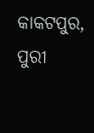କାକଟପୁର, ପୁରୀ